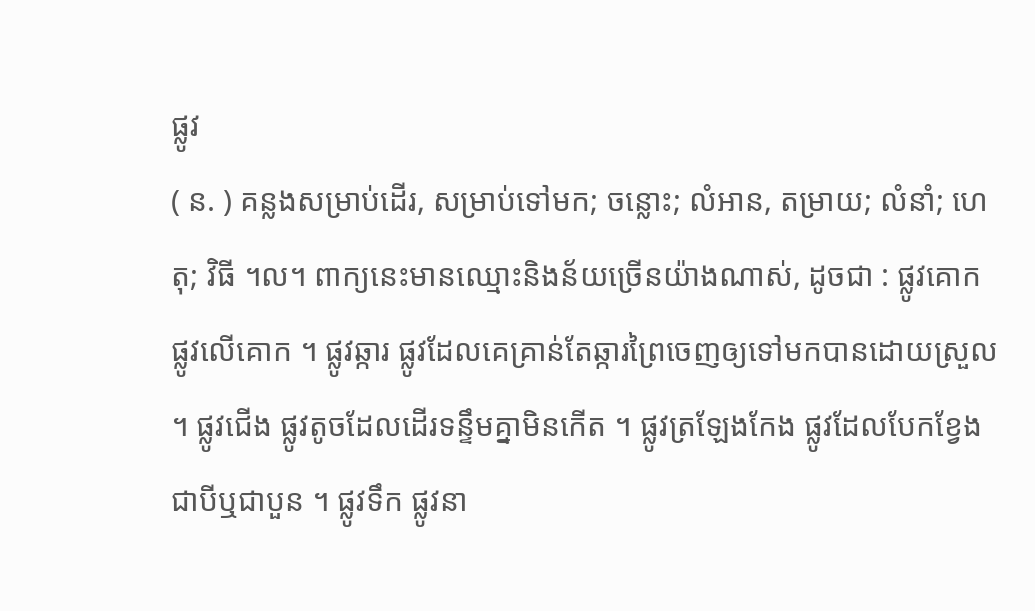ផ្លូវ
( ន. ) គន្លងសម្រាប់ដើរ, សម្រាប់ទៅមក; ចន្លោះ; លំអាន, តម្រាយ; លំនាំ; ហេតុ; វិធី ។ល។ ពាក្យនេះមានឈ្មោះនិងន័យច្រើនយ៉ាងណាស់, ដូចជា : ផ្លូវគោក ផ្លូវលើគោក ។ ផ្លូវឆ្ការ ផ្លូវដែលគេគ្រាន់តែឆ្ការព្រៃចេញឲ្យទៅមកបានដោយស្រួល ។ ផ្លូវជើង ផ្លូវតូចដែលដើរទន្ទឹមគ្នាមិនកើត ។ ផ្លូវត្រឡែងកែង ផ្លូវដែលបែកខ្វែងជាបីឬជាបួន ។ ផ្លូវទឹក ផ្លូវនា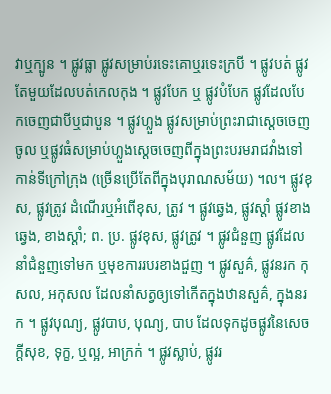វាឬក្បូន ។ ផ្លូវធ្លា ផ្លូវសម្រាប់រទេះគោឬរទេះក្របី ។ ផ្លូវបត់ ផ្លូវតែមួយដែលបត់កេលកុង ។ ផ្លូវបែក ឬ ផ្លូវបំបែក ផ្លូវដែលបែកចេញជាបីឬជាបួន ។ ផ្លូវហ្លួង ផ្លូវសម្រាប់ព្រះរាជាស្ដេចចេញចូល ឬផ្លូវធំសម្រាប់ហ្លួងស្ដេចចេញពីក្នុងព្រះបរមរាជវាំងទៅកាន់ទីក្រៅក្រុង (ច្រើនប្រើតែពីក្នុងបុរាណសម័យ) ។ល។ ផ្លូវខុស, ផ្លូវត្រូវ ដំណើរឬអំពើខុស, ត្រូវ ។ ផ្លូវឆ្វេង, ផ្លូវស្ដាំ ផ្លូវខាងឆ្វេង, ខាងស្ដាំ; ព. ប្រ. ផ្លូវខុស, ផ្លូវត្រូវ ។ ផ្លូវជំនួញ ផ្លូវដែលនាំជំនួញទៅមក ឬមុខការរបរខាងជួញ ។ ផ្លូវសួគ៌, ផ្លូវនរក កុសល, អកុសល ដែលនាំសត្វឲ្យទៅកើតក្នុងឋានសួគ៌, ក្នុងនរក ។ ផ្លូវបុណ្យ, ផ្លូវបាប, បុណ្យ, បាប ដែលទុកដូចផ្លូវនៃសេចក្ដីសុខ, ទុក្ខ, ឬល្អ, អាក្រក់ ។ ផ្លូវស្លាប់, ផ្លូវរ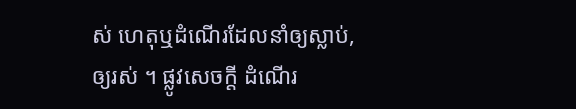ស់ ហេតុឬដំណើរដែលនាំឲ្យស្លាប់, ឲ្យរស់ ។ ផ្លូវសេចក្ដី ដំណើរ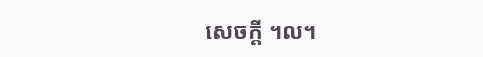សេចក្ដី ។ល។